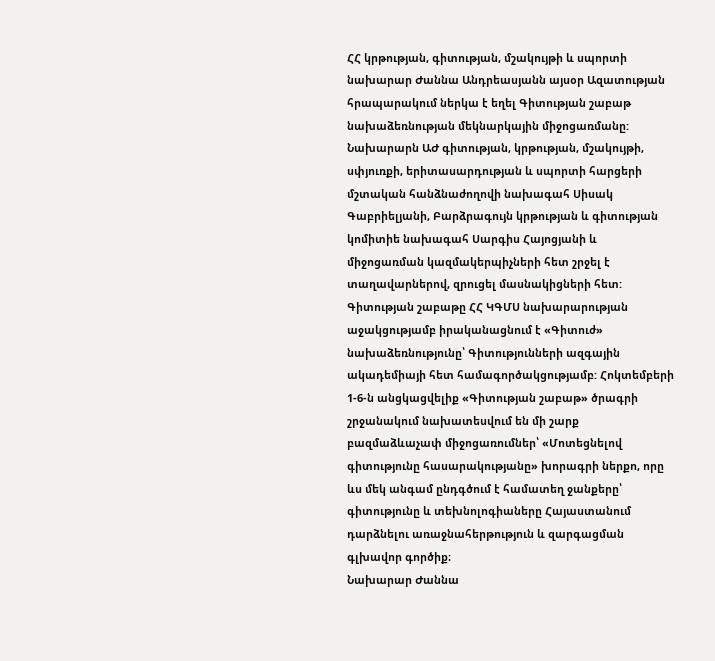ՀՀ կրթության, գիտության, մշակույթի և սպորտի նախարար Ժաննա Անդրեասյանն այսօր Ազատության հրապարակում ներկա է եղել Գիտության շաբաթ նախաձեռնության մեկնարկային միջոցառմանը:
Նախարարն ԱԺ գիտության, կրթության, մշակույթի, սփյուռքի, երիտասարդության և սպորտի հարցերի մշտական հանձնաժողովի նախագահ Սիսակ Գաբրիելյանի, Բարձրագույն կրթության և գիտության կոմիտիե նախագահ Սարգիս Հայոցյանի և միջոցառման կազմակերպիչների հետ շրջել է տաղավարներով, զրուցել մասնակիցների հետ:
Գիտության շաբաթը ՀՀ ԿԳՄՍ նախարարության աջակցությամբ իրականացնում է «Գիտուժ» նախաձեռնությունը՝ Գիտությունների ազգային ակադեմիայի հետ համագործակցությամբ: Հոկտեմբերի 1-6-ն անցկացվելիք «Գիտության շաբաթ» ծրագրի շրջանակում նախատեսվում են մի շարք բազմաձևաչափ միջոցառումներ՝ «Մոտեցնելով գիտությունը հասարակությանը» խորագրի ներքո, որը ևս մեկ անգամ ընդգծում է համատեղ ջանքերը՝ գիտությունը և տեխնոլոգիաները Հայաստանում դարձնելու առաջնահերթություն և զարգացման գլխավոր գործիք։
Նախարար Ժաննա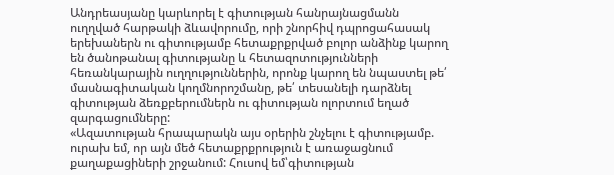Անդրեասյանը կարևորել է գիտության հանրայնացմանն ուղղված հարթակի ձևավորումը, որի շնորհիվ դպրոցահասակ երեխաներն ու գիտությամբ հետաքրքրված բոլոր անձինք կարող են ծանոթանալ գիտությանը և հետազոտությունների հեռանկարային ուղղություններին, որոնք կարող են նպաստել թե՛ մասնագիտական կողմնորոշմանը, թե՛ տեսանելի դարձնել գիտության ձեռքբերումներն ու գիտության ոլորտում եղած զարգացումները:
«Ազատության հրապարակն այս օրերին շնչելու է գիտությամբ. ուրախ եմ, որ այն մեծ հետաքրքրություն է առաջացնում քաղաքացիների շրջանում: Հուսով եմ՝գիտության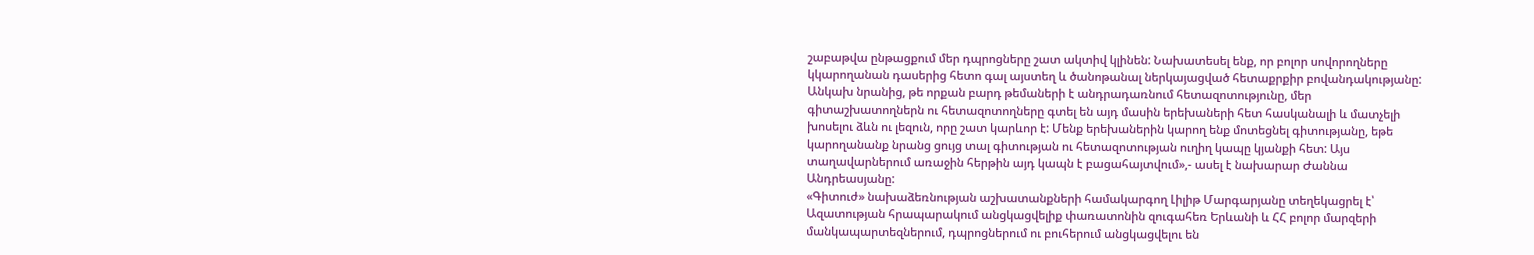շաբաթվա ընթացքում մեր դպրոցները շատ ակտիվ կլինեն: Նախատեսել ենք, որ բոլոր սովորողները կկարողանան դասերից հետո գալ այստեղ և ծանոթանալ ներկայացված հետաքրքիր բովանդակությանը: Անկախ նրանից, թե որքան բարդ թեմաների է անդրադառնում հետազոտությունը, մեր գիտաշխատողներն ու հետազոտողները գտել են այդ մասին երեխաների հետ հասկանալի և մատչելի խոսելու ձևն ու լեզուն, որը շատ կարևոր է: Մենք երեխաներին կարող ենք մոտեցնել գիտությանը, եթե կարողանանք նրանց ցույց տալ գիտության ու հետազոտության ուղիղ կապը կյանքի հետ: Այս տաղավարներում առաջին հերթին այդ կապն է բացահայտվում»,- ասել է նախարար Ժաննա Անդրեասյանը:
«Գիտուժ» նախաձեռնության աշխատանքների համակարգող Լիլիթ Մարգարյանը տեղեկացրել է՝ Ազատության հրապարակում անցկացվելիք փառատոնին զուգահեռ Երևանի և ՀՀ բոլոր մարզերի մանկապարտեզներում, դպրոցներում ու բուհերում անցկացվելու են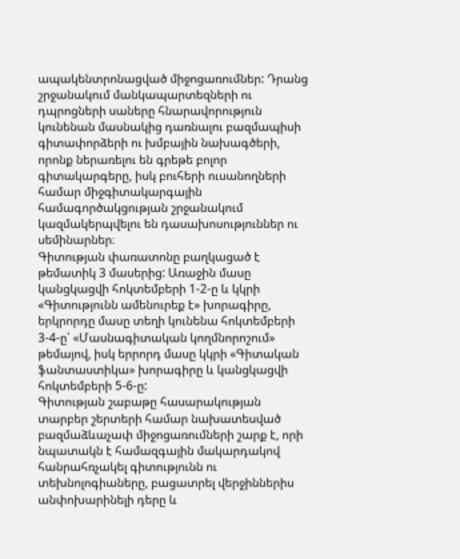ապակենտրոնացված միջոցառումներ: Դրանց շրջանակում մանկապարտեզների ու դպրոցների սաները հնարավորություն կունենան մասնակից դառնալու բազմապիսի գիտափորձերի ու խմբային նախագծերի, որոնք ներառելու են գրեթե բոլոր գիտակարգերը, իսկ բուհերի ուսանողների համար միջգիտակարգային համագործակցության շրջանակում կազմակերպվելու են դասախոսություններ ու սեմինարներ։
Գիտության փառատոնը բաղկացած է թեմատիկ 3 մասերից: Առաջին մասը կանցկացվի հոկտեմբերի 1-2-ը և կկրի «Գիտությունն ամենուրեք է» խորագիրը, երկրորդը մասը տեղի կունենա հոկտեմբերի 3-4-ը՝ «Մասնագիտական կողմնորոշում» թեմայով, իսկ երրորդ մասը կկրի «Գիտական ֆանտաստիկա» խորագիրը և կանցկացվի հոկտեմբերի 5-6-ը:
Գիտության շաբաթը հասարակության տարբեր շերտերի համար նախատեսված բազմաձևաչափ միջոցառումների շարք է, որի նպատակն է համազգային մակարդակով հանրահռչակել գիտությունն ու տեխնոլոգիաները, բացատրել վերջիններիս անփոխարինելի դերը և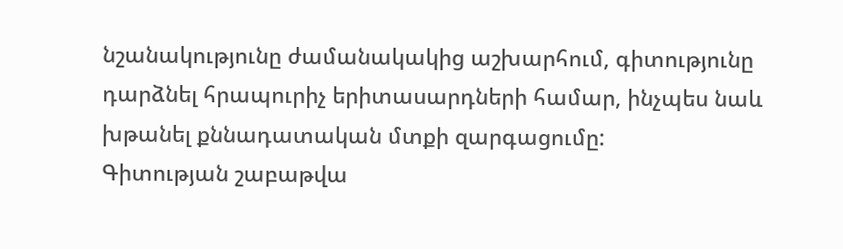նշանակությունը ժամանակակից աշխարհում, գիտությունը դարձնել հրապուրիչ երիտասարդների համար, ինչպես նաև խթանել քննադատական մտքի զարգացումը:
Գիտության շաբաթվա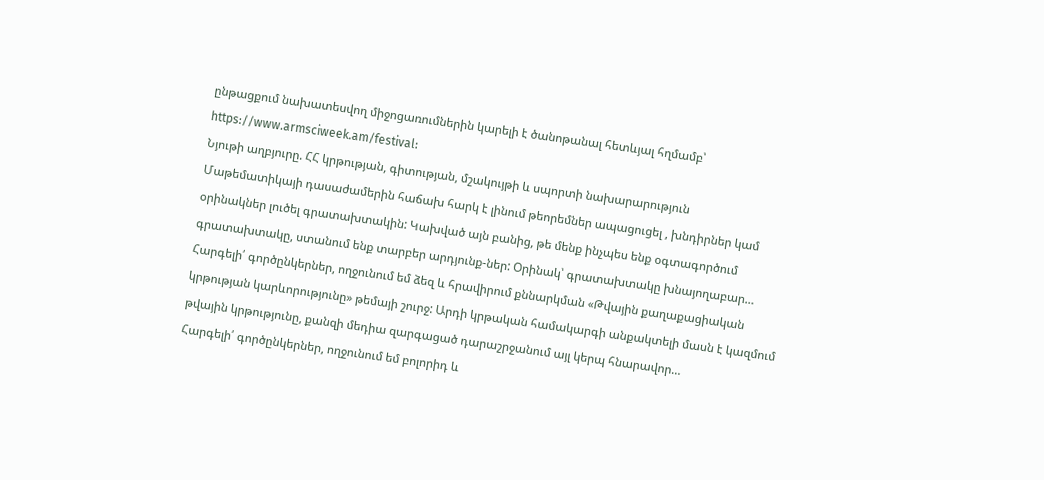ընթացքում նախատեսվող միջոցառումներին կարելի է ծանոթանալ հետևյալ հղմամբ՝ https://www.armsciweek.am/festival:
Նյութի աղբյուրը. ՀՀ կրթության, գիտության, մշակույթի և սպորտի նախարարություն
Մաթեմատիկայի դասաժամերին հաճախ հարկ է լինում թեորեմներ ապացուցել , խնդիրներ կամ օրինակներ լուծել գրատախտակին: Կախված այն բանից, թե մենք ինչպես ենք օգտագործում գրատախտակը, ստանում ենք տարբեր արդյունք-ներ: Օրինակ՝ գրատախտակը խնայողաբար…
Հարգելի՛ գործընկերներ, ողջունում եմ ձեզ և հրավիրում քննարկման «Թվային քաղաքացիական կրթության կարևորությունը» թեմայի շուրջ: Արդի կրթական համակարգի անքակտելի մասն է կազմում թվային կրթությունը, քանզի մեդիա զարգացած դարաշրջանում այլ կերպ հնարավոր…
Հարգելի՛ գործընկերներ, ողջունում եմ բոլորիդ և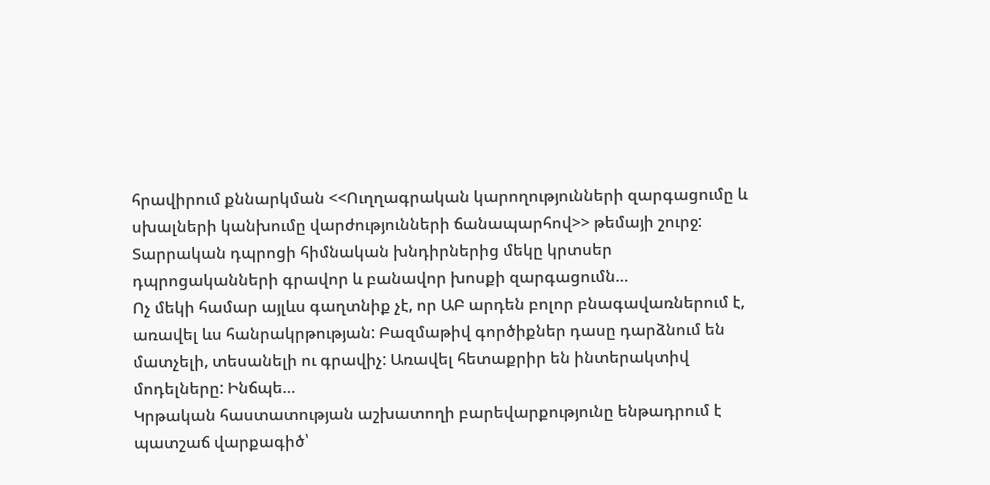հրավիրում քննարկման <<Ուղղագրական կարողությունների զարգացումը և սխալների կանխումը վարժությունների ճանապարհով>> թեմայի շուրջ: Տարրական դպրոցի հիմնական խնդիրներից մեկը կրտսեր դպրոցականների գրավոր և բանավոր խոսքի զարգացումն…
Ոչ մեկի համար այլևս գաղտնիք չէ, որ ԱԲ արդեն բոլոր բնագավառներում է, առավել ևս հանրակրթության: Բազմաթիվ գործիքներ դասը դարձնում են մատչելի, տեսանելի ու գրավիչ: Առավել հետաքրիր են ինտերակտիվ մոդելները: Ինճպե…
Կրթական հաստատության աշխատողի բարեվարքությունը ենթադրում է պատշաճ վարքագիծ՝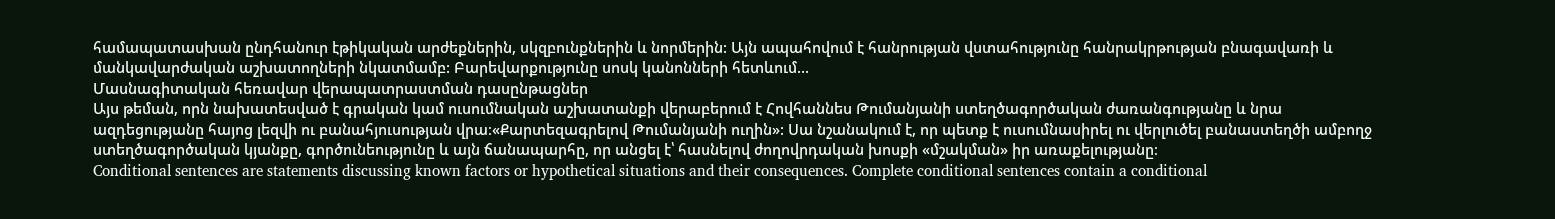համապատասխան ընդհանուր էթիկական արժեքներին, սկզբունքներին և նորմերին: Այն ապահովում է հանրության վստահությունը հանրակրթության բնագավառի և մանկավարժական աշխատողների նկատմամբ: Բարեվարքությունը սոսկ կանոնների հետևում…
Մասնագիտական հեռավար վերապատրաստման դասընթացներ
Այս թեման, որն նախատեսված է գրական կամ ուսումնական աշխատանքի վերաբերում է Հովհաննես Թումանյանի ստեղծագործական ժառանգությանը և նրա ազդեցությանը հայոց լեզվի ու բանահյուսության վրա։«Քարտեզագրելով Թումանյանի ուղին»: Սա նշանակում է, որ պետք է ուսումնասիրել ու վերլուծել բանաստեղծի ամբողջ ստեղծագործական կյանքը, գործունեությունը և այն ճանապարհը, որ անցել է՝ հասնելով ժողովրդական խոսքի «մշակման» իր առաքելությանը։
Conditional sentences are statements discussing known factors or hypothetical situations and their consequences. Complete conditional sentences contain a conditional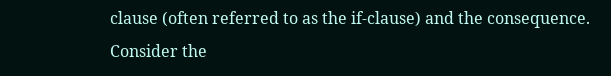clause (often referred to as the if-clause) and the consequence. Consider the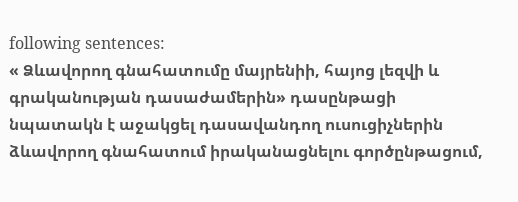following sentences:
« Ձևավորող գնահատումը մայրենիի, հայոց լեզվի և գրականության դասաժամերին» դասընթացի նպատակն է աջակցել դասավանդող ուսուցիչներին ձևավորող գնահատում իրականացնելու գործընթացում,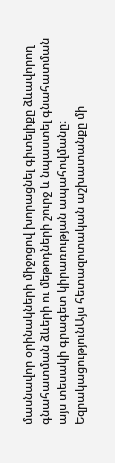մասնավոր օրինակների միջոցով խորացնել գիտելիքը ձևավորող գնահատման ձևերի ու մեթոդների շուրջ և նպաստել գնահատման այս տեսակի գրագետ կիրառության ապահովմանը։
ԵզրակացությունԱյս հետազոտական աշխատանքը մի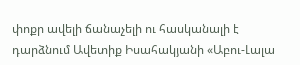փոքր ավելի ճանաչելի ու հասկանալի է դարձնում Ավետիք Իսահակյանի «Աբու-Լալա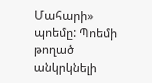Մահարի» պոեմը: Պոեմի թողած անկրկնելի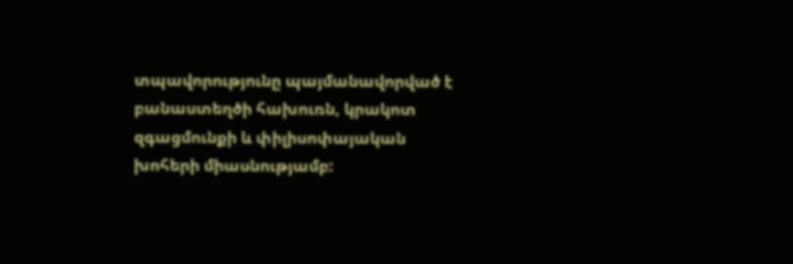տպավորությունը պայմանավորված է բանաստեղծի հախուռն, կրակոտ զգացմունքի և փիլիսոփայական խոհերի միասնությամբ: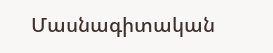Մասնագիտական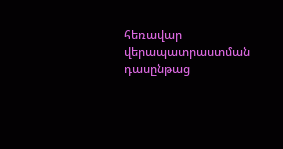հեռավար վերապատրաստման դասընթաց